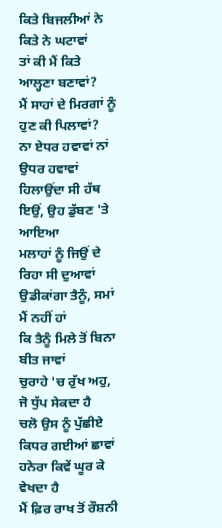ਕਿਤੇ ਬਿਜਲੀਆਂ ਨੇ ਕਿਤੇ ਨੇ ਘਟਾਵਾਂ
ਤਾਂ ਕੀ ਮੈਂ ਕਿਤੇ ਆਲ੍ਹਣਾ ਬਣਾਵਾਂ?
ਮੈਂ ਸਾਹਾਂ ਦੇ ਮਿਰਗਾਂ ਨੂੰ ਹੁਣ ਕੀ ਪਿਲਾਵਾਂ?
ਨਾ ਏਧਰ ਹਵਾਵਾਂ ਨਾਂ ਉਧਰ ਹਵਾਵਾਂ
ਹਿਲਾਉਂਦਾ ਸੀ ਹੱਥ ਇਉਂ, ਉਹ ਡੁੱਬਣ 'ਤੇ ਆਇਆ
ਮਲਾਹਾਂ ਨੂੰ ਜਿਉਂ ਦੇ ਰਿਹਾ ਸੀ ਦੁਆਵਾਂ
ਉਡੀਕਾਂਗਾ ਤੈਨੂੰ, ਸਮਾਂ ਮੈਂ ਨਹੀਂ ਹਾਂ
ਕਿ ਤੈਨੂੰ ਮਿਲੇ ਤੋਂ ਬਿਨਾ ਬੀਤ ਜਾਵਾਂ
ਚੁਰਾਹੇ 'ਚ ਰੁੱਖ ਅਹੁ, ਜੋ ਧੁੱਪ ਸੇਕਦਾ ਹੈ
ਚਲੋ ਉਸ ਨੂੰ ਪੁੱਛੀਏ ਕਿਧਰ ਗਈਆਂ ਛਾਵਾਂ
ਹਨੇਰਾ ਕਿਵੇਂ ਘੂਰ ਕੇ ਵੇਖਦਾ ਹੈ
ਮੈਂ ਫ਼ਿਰ ਰਾਖ ਤੋਂ ਰੌਸ਼ਨੀ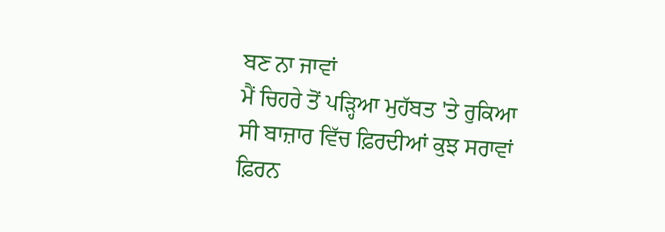ਬਣ ਨਾ ਜਾਵਾਂ
ਮੈਂ ਚਿਹਰੇ ਤੋਂ ਪੜ੍ਹਿਆ ਮੁਹੱਬਤ 'ਤੇ ਰੁਕਿਆ
ਸੀ ਬਾਜ਼ਾਰ ਵਿੱਚ ਫ਼ਿਰਦੀਆਂ ਕੁਝ ਸਰਾਵਾਂ
ਫ਼ਿਰਨ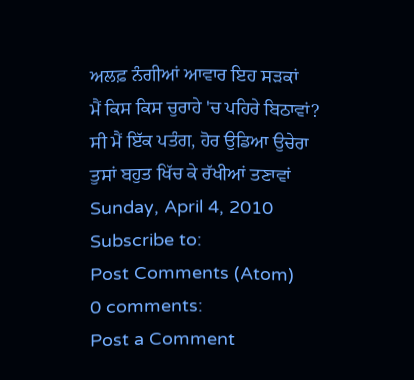ਅਲਫ਼ ਨੰਗੀਆਂ ਆਵਾਰ ਇਹ ਸੜਕਾਂ
ਮੈਂ ਕਿਸ ਕਿਸ ਚੁਰਾਹੇ 'ਚ ਪਹਿਰੇ ਬਿਠਾਵਾਂ?
ਸੀ ਮੈਂ ਇੱਕ ਪਤੰਗ, ਹੋਰ ਉਡਿਆ ਉਚੇਰਾ
ਤੁਸਾਂ ਬਹੁਤ ਖਿੱਚ ਕੇ ਰੱਖੀਆਂ ਤਣਾਵਾਂ
Sunday, April 4, 2010
Subscribe to:
Post Comments (Atom)
0 comments:
Post a Comment